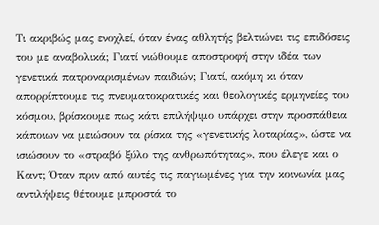Τι ακριβώς μας ενοχλεί, όταν ένας αθλητής βελτιώνει τις επιδόσεις του με αναβολικά; Γιατί νιώθουμε αποστροφή στην ιδέα των γενετικά πατροναρισμένων παιδιών; Γιατί, ακόμη κι όταν απορρίπτουμε τις πνευματοκρατικές και θεολογικές ερμηνείες του κόσμου, βρίσκουμε πως κάτι επιλήψιμο υπάρχει στην προσπάθεια κάποιων να μειώσουν τα ρίσκα της «γενετικής λοταρίας», ώστε να ισιώσουν το «στραβό ξύλο της ανθρωπότητας», που έλεγε και ο Καντ; Όταν πριν από αυτές τις παγιωμένες για την κοινωνία μας αντιλήψεις θέτουμε μπροστά το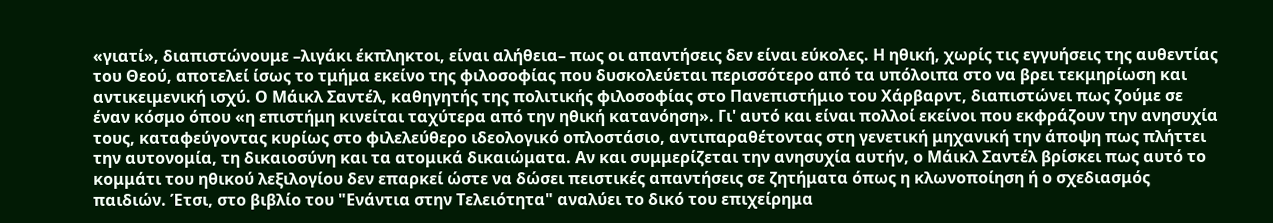«γιατί», διαπιστώνουμε –λιγάκι έκπληκτοι, είναι αλήθεια– πως οι απαντήσεις δεν είναι εύκολες. Η ηθική, χωρίς τις εγγυήσεις της αυθεντίας του Θεού, αποτελεί ίσως το τμήμα εκείνο της φιλοσοφίας που δυσκολεύεται περισσότερο από τα υπόλοιπα στο να βρει τεκμηρίωση και αντικειμενική ισχύ. Ο Μάικλ Σαντέλ, καθηγητής της πολιτικής φιλοσοφίας στο Πανεπιστήμιο του Χάρβαρντ, διαπιστώνει πως ζούμε σε έναν κόσμο όπου «η επιστήμη κινείται ταχύτερα από την ηθική κατανόηση». Γι' αυτό και είναι πολλοί εκείνοι που εκφράζουν την ανησυχία τους, καταφεύγοντας κυρίως στο φιλελεύθερο ιδεολογικό οπλοστάσιο, αντιπαραθέτοντας στη γενετική μηχανική την άποψη πως πλήττει την αυτονομία, τη δικαιοσύνη και τα ατομικά δικαιώματα. Αν και συμμερίζεται την ανησυχία αυτήν, ο Μάικλ Σαντέλ βρίσκει πως αυτό το κομμάτι του ηθικού λεξιλογίου δεν επαρκεί ώστε να δώσει πειστικές απαντήσεις σε ζητήματα όπως η κλωνοποίηση ή ο σχεδιασμός παιδιών. Έτσι, στο βιβλίο του "Ενάντια στην Τελειότητα" αναλύει το δικό του επιχείρημα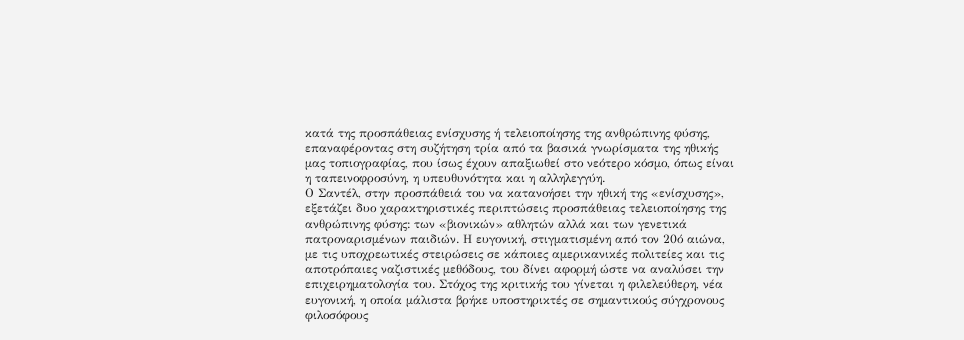κατά της προσπάθειας ενίσχυσης ή τελειοποίησης της ανθρώπινης φύσης, επαναφέροντας στη συζήτηση τρία από τα βασικά γνωρίσματα της ηθικής μας τοπιογραφίας, που ίσως έχουν απαξιωθεί στο νεότερο κόσμο, όπως είναι η ταπεινοφροσύνη, η υπευθυνότητα και η αλληλεγγύη.
Ο Σαντέλ, στην προσπάθειά του να κατανοήσει την ηθική της «ενίσχυσης», εξετάζει δυο χαρακτηριστικές περιπτώσεις προσπάθειας τελειοποίησης της ανθρώπινης φύσης: των «βιονικών» αθλητών αλλά και των γενετικά πατροναρισμένων παιδιών. Η ευγονική, στιγματισμένη από τον 20ό αιώνα, με τις υποχρεωτικές στειρώσεις σε κάποιες αμερικανικές πολιτείες και τις αποτρόπαιες ναζιστικές μεθόδους, του δίνει αφορμή ώστε να αναλύσει την επιχειρηματολογία του. Στόχος της κριτικής του γίνεται η φιλελεύθερη, νέα ευγονική, η οποία μάλιστα βρήκε υποστηρικτές σε σημαντικούς σύγχρονους φιλοσόφους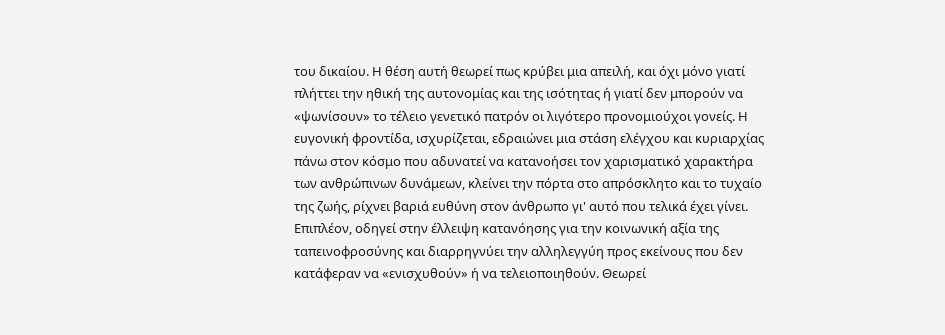του δικαίου. Η θέση αυτή θεωρεί πως κρύβει μια απειλή, και όχι μόνο γιατί πλήττει την ηθική της αυτονομίας και της ισότητας ή γιατί δεν μπορούν να «ψωνίσουν» το τέλειο γενετικό πατρόν οι λιγότερο προνομιούχοι γονείς. Η ευγονική φροντίδα, ισχυρίζεται, εδραιώνει μια στάση ελέγχου και κυριαρχίας πάνω στον κόσμο που αδυνατεί να κατανοήσει τον χαρισματικό χαρακτήρα των ανθρώπινων δυνάμεων, κλείνει την πόρτα στο απρόσκλητο και το τυχαίο της ζωής, ρίχνει βαριά ευθύνη στον άνθρωπο γι' αυτό που τελικά έχει γίνει. Επιπλέον, οδηγεί στην έλλειψη κατανόησης για την κοινωνική αξία της ταπεινοφροσύνης και διαρρηγνύει την αλληλεγγύη προς εκείνους που δεν κατάφεραν να «ενισχυθούν» ή να τελειοποιηθούν. Θεωρεί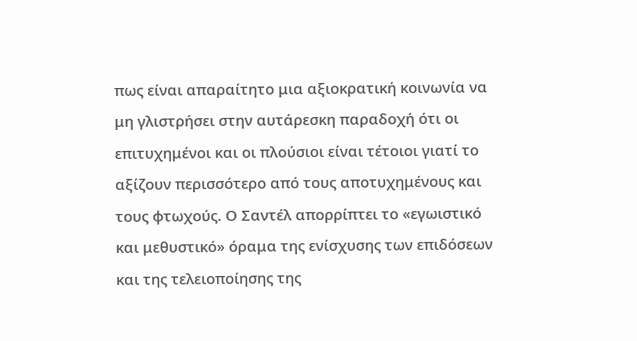πως είναι απαραίτητο μια αξιοκρατική κοινωνία να μη γλιστρήσει στην αυτάρεσκη παραδοχή ότι οι επιτυχημένοι και οι πλούσιοι είναι τέτοιοι γιατί το αξίζουν περισσότερο από τους αποτυχημένους και τους φτωχούς. Ο Σαντέλ απορρίπτει το «εγωιστικό και μεθυστικό» όραμα της ενίσχυσης των επιδόσεων και της τελειοποίησης της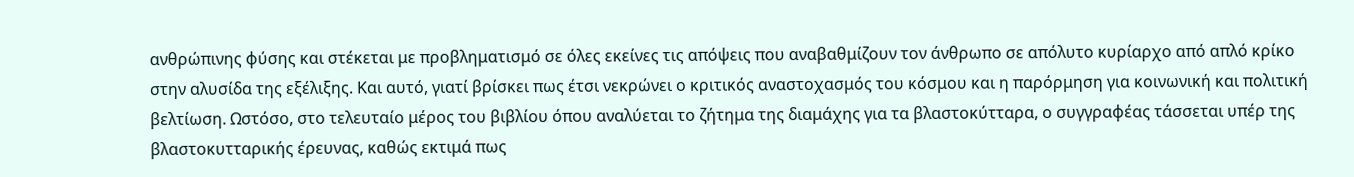ανθρώπινης φύσης και στέκεται με προβληματισμό σε όλες εκείνες τις απόψεις που αναβαθμίζουν τον άνθρωπο σε απόλυτο κυρίαρχο από απλό κρίκο στην αλυσίδα της εξέλιξης. Και αυτό, γιατί βρίσκει πως έτσι νεκρώνει ο κριτικός αναστοχασμός του κόσμου και η παρόρμηση για κοινωνική και πολιτική βελτίωση. Ωστόσο, στο τελευταίο μέρος του βιβλίου όπου αναλύεται το ζήτημα της διαμάχης για τα βλαστοκύτταρα, ο συγγραφέας τάσσεται υπέρ της βλαστοκυτταρικής έρευνας, καθώς εκτιμά πως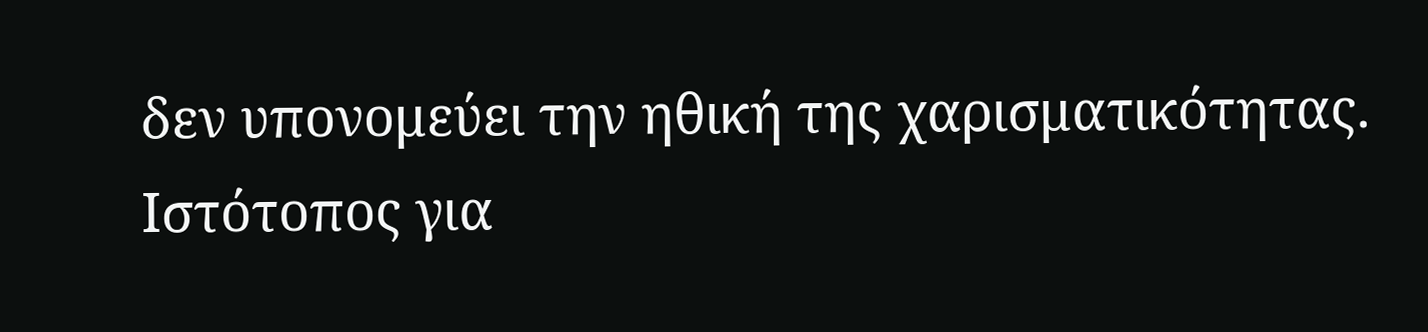δεν υπονομεύει την ηθική της χαρισματικότητας.
Ιστότοπος για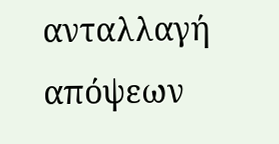ανταλλαγή απόψεων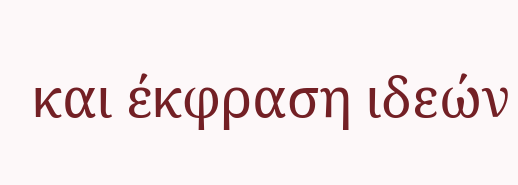και έκφραση ιδεών